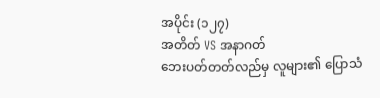အပိုင်း (၁၂၇)
အတိတ် VS အနာဂတ်
ဘေးပတ်တတ်လည်မှ လူများ၏ ပြောသံ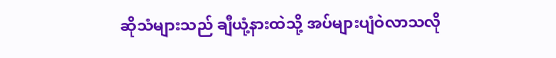ဆိုသံများသည် ချီယုံ့နားထဲသို့ အပ်များပျံဝဲလာသလို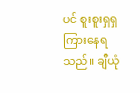ပင် စူးစူးရှရှကြားနေရသည်။ ချီယုံ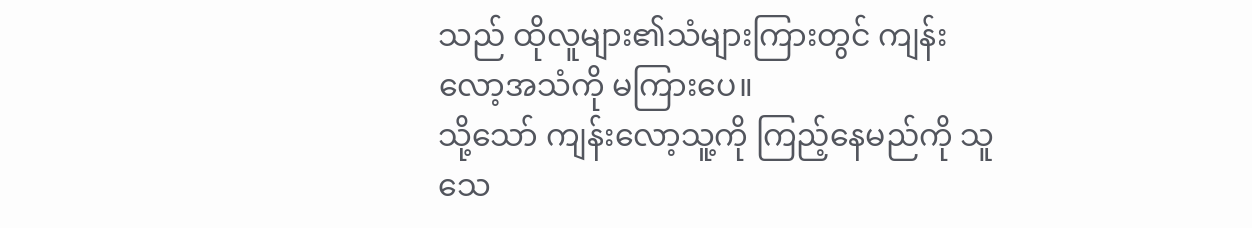သည် ထိုလူများ၏သံများကြားတွင် ကျန်းလော့အသံကို မကြားပေ။
သို့သော် ကျန်းလော့သူ့ကို ကြည့်နေမည်ကို သူသေ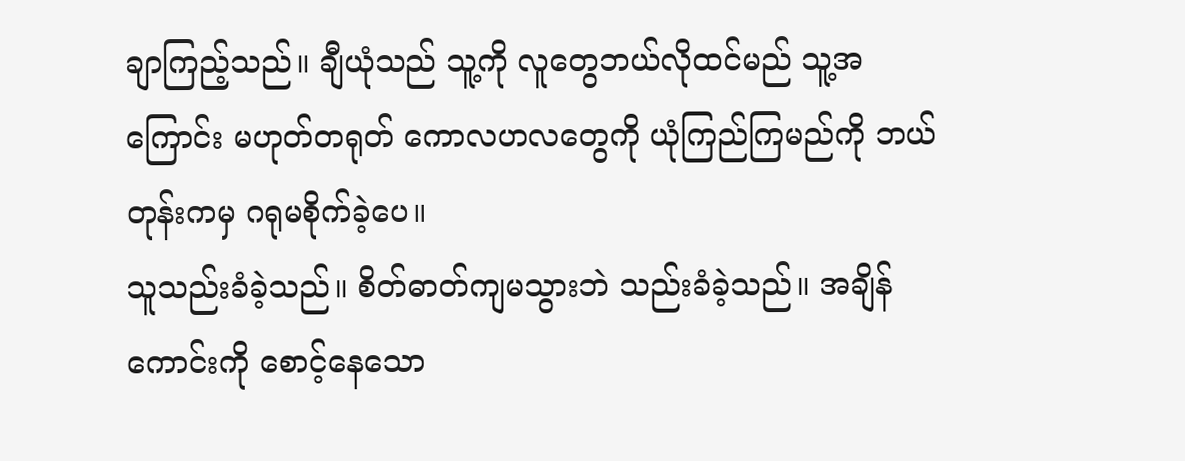ချာကြည့်သည်။ ချီယုံသည် သူ့ကို လူတွေဘယ်လိုထင်မည် သူ့အကြောင်း မဟုတ်တရုတ် ကောလဟလတွေကို ယုံကြည်ကြမည်ကို ဘယ်တုန်းကမှ ဂရုမစိုက်ခဲ့ပေ။
သူသည်းခံခဲ့သည်။ စိတ်ဓာတ်ကျမသွားဘဲ သည်းခံခဲ့သည်။ အချိန်ကောင်းကို စောင့်နေသော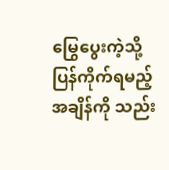မြွေပွေးကဲ့သို့ ပြန်ကိုက်ရမည့်အချိန်ကို သည်း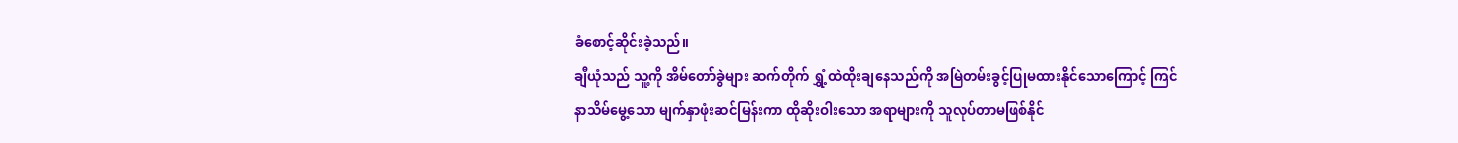ခံစောင့်ဆိုင်းခဲ့သည်။
ချီယုံသည် သူ့ကို အိမ်တော်ခွဲများ ဆက်တိုက် ရွှံ့ထဲထိုးချနေသည်ကို အမြဲတမ်းခွင့်ပြုမထားနိုင်သောကြောင့် ကြင်နာသိမ်မွေ့သော မျက်နှာဖုံးဆင်မြန်းကာ ထိုဆိုးဝါးသော အရာများကို သူလုပ်တာမဖြစ်နိုင်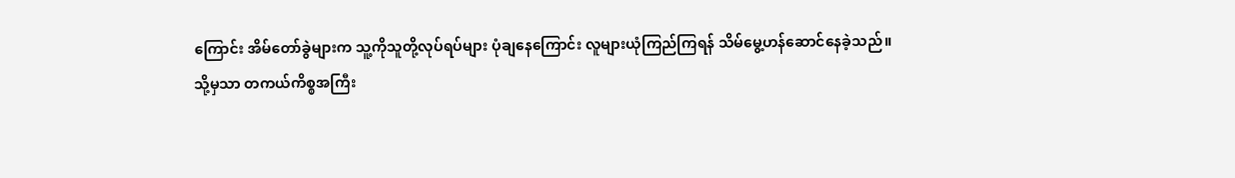ကြောင်း အိမ်တော်ခွဲများက သူ့ကိုသူတို့လုပ်ရပ်များ ပုံချနေကြောင်း လူများယုံကြည်ကြရန် သိမ်မွေ့ဟန်ဆောင်နေခဲ့သည်။
သို့မှသာ တကယ်ကိစ္စအကြီး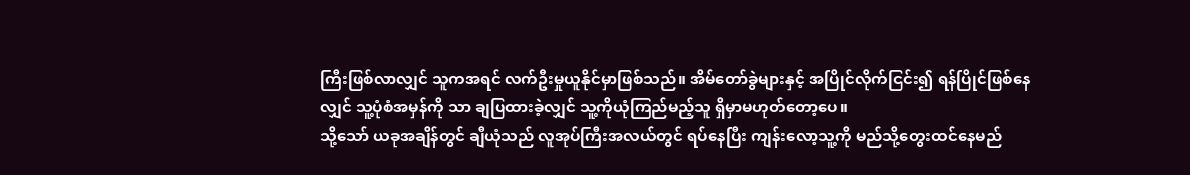ကြီးဖြစ်လာလျှင် သူကအရင် လက်ဦးမှုယူနိုင်မှာဖြစ်သည်။ အိမ်တော်ခွဲများနှင့် အပြိုင်လိုက်ငြင်း၍ ရန်ပြိုင်ဖြစ်နေလျှင် သူ့ပုံစံအမှန်ကို သာ ချပြထားခဲ့လျှင် သူ့ကိုယုံကြည်မည့်သူ ရှိမှာမဟုတ်တော့ပေ။
သို့သော် ယခုအချိန်တွင် ချီယုံသည် လူအုပ်ကြီးအလယ်တွင် ရပ်နေပြီး ကျန်းလော့သူ့ကို မည်သို့တွေးထင်နေမည်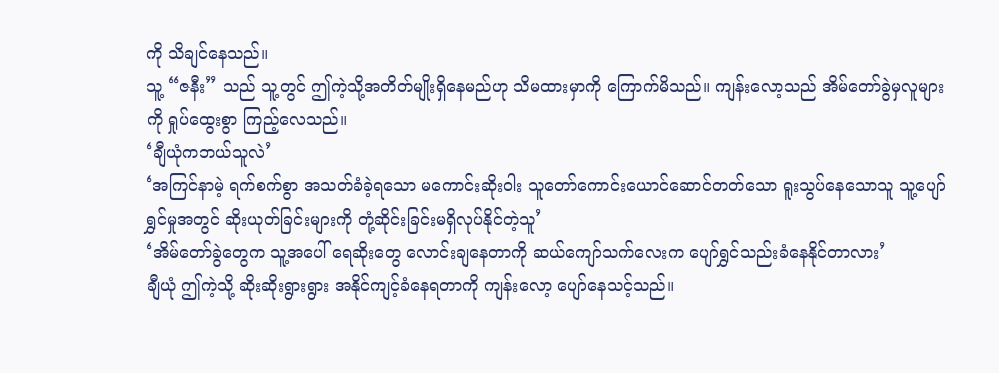ကို သိချင်နေသည်။
သူ့ “ဇနီး” သည် သူ့တွင် ဤကဲ့သို့အတိတ်မျိုးရှိနေမည်ဟု သိမထားမှာကို ကြောက်မိသည်။ ကျန်းလော့သည် အိမ်တော်ခွဲမှလူများကို ရှုပ်ထွေးစွာ ကြည့်လေသည်။
‘ချီယုံကဘယ်သူလဲ’
‘အကြင်နာမဲ့ ရက်စက်စွာ အသတ်ခံခဲ့ရသော မကောင်းဆိုးဝါး သူတော်ကောင်းယောင်ဆောင်တတ်သော ရူးသွပ်နေသောသူ သူ့ပျော်ရွှင်မှုအတွင် ဆိုးယုတ်ခြင်းများကို တုံ့ဆိုင်းခြင်းမရှိလုပ်နိုင်တဲ့သူ’
‘အိမ်တော်ခွဲတွေက သူ့အပေါ် ရေဆိုးတွေ လောင်းချနေတာကို ဆယ်ကျော်သက်လေးက ပျော်ရွှင်သည်းခံနေနိုင်တာလား’
ချီယုံ ဤကဲ့သို့ ဆိုးဆိုးရွားရွား အနိုင်ကျင့်ခံနေရတာကို ကျန်းလော့ ပျော်နေသင့်သည်။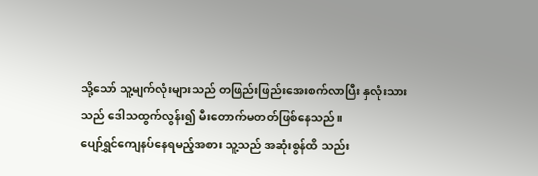သို့သော် သူ့မျက်လုံးများသည် တဖြည်းဖြည်းအေးစက်လာပြီး နှလုံးသားသည် ဒေါသထွက်လွန်း၍ မီးတောက်မတတ်ဖြစ်နေသည်။
ပျော်ရွှင်ကျေနပ်နေရမည့်အစား သူ့သည် အဆုံးစွန်ထိ သည်း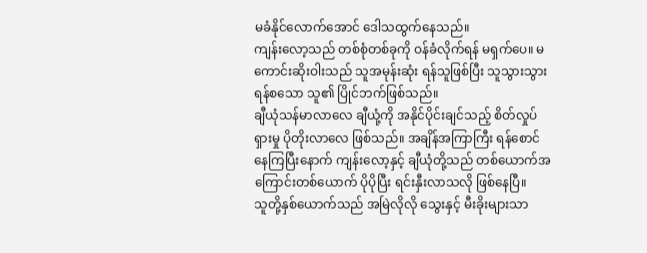မခံနိုင်လောက်အောင် ဒေါသထွက်နေသည်။
ကျန်းလော့သည် တစ်စုံတစ်ခုကို ဝန်ခံလိုက်ရန် မရှက်ပေ။ မကောင်းဆိုးဝါးသည် သူအမုန်းဆုံး ရန်သူဖြစ်ပြီး သူသွားသွား ရန်စသော သူ၏ ပြိုင်ဘက်ဖြစ်သည်။
ချီယုံသန်မာလာလေ ချီယုံ့ကို အနိုင်ပိုင်းချင်သည့် စိတ်လှုပ်ရှားမှု ပိုတိုးလာလေ ဖြစ်သည်။ အချိန်အကြာကြီး ရန်စောင်နေကြပြီးနောက် ကျန်းလော့နှင့် ချီယုံတို့သည် တစ်ယောက်အကြောင်းတစ်ယောက် ပိုပိုပြီး ရင်းနှီးလာသလို ဖြစ်နေပြီ။
သူတို့နှစ်ယောက်သည် အမြဲလိုလို သွေးနှင့် မီးခိုးများသာ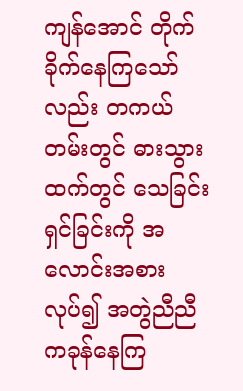ကျန်အောင် တိုက်ခိုက်နေကြသော်လည်း တကယ်တမ်းတွင် ဓားသွားထက်တွင် သေခြင်းရှင်ခြင်းကို အလောင်းအစားလုပ်၍ အတွဲညီညီကခုန်နေကြ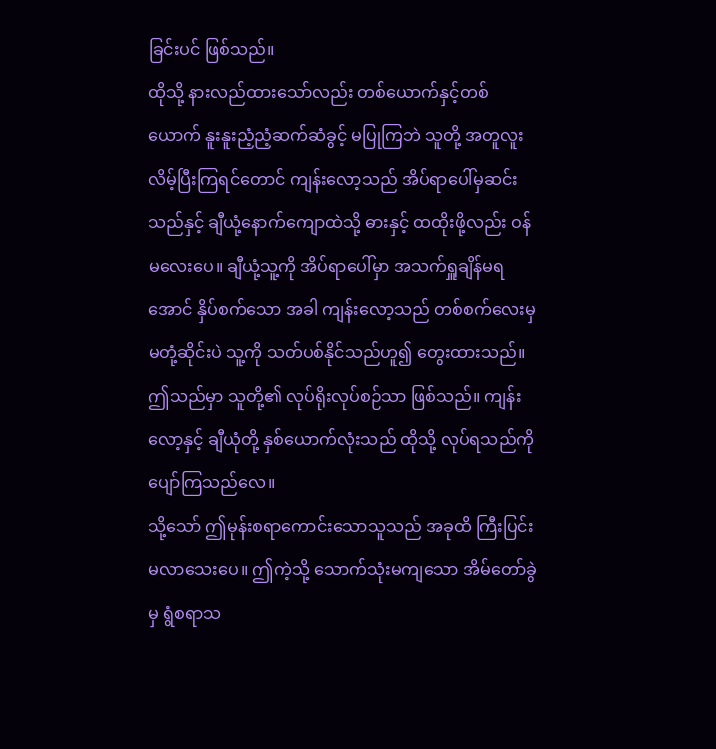ခြင်းပင် ဖြစ်သည်။
ထိုသို့ နားလည်ထားသော်လည်း တစ်ယောက်နှင့်တစ်ယောက် နူးနူးညံ့ညံ့ဆက်ဆံခွင့် မပြုကြဘဲ သူတို့ အတူလူးလိမ့်ပြီးကြရင်တောင် ကျန်းလော့သည် အိပ်ရာပေါ်မှဆင်းသည်နှင့် ချီယုံ့နောက်ကျောထဲသို့ ဓားနှင့် ထထိုးဖို့လည်း ဝန်မလေးပေ။ ချီယုံ့သူ့ကို အိပ်ရာပေါ်မှာ အသက်ရှူချိန်မရအောင် နှိပ်စက်သော အခါ ကျန်းလော့သည် တစ်စက်လေးမှ မတုံ့ဆိုင်းပဲ သူ့ကို သတ်ပစ်နိုင်သည်ဟူ၍ တွေးထားသည်။
ဤသည်မှာ သူတို့၏ လုပ်ရိုးလုပ်စဉ်သာ ဖြစ်သည်။ ကျန်းလော့နှင့် ချီယုံတို့ နှစ်ယောက်လုံးသည် ထိုသို့ လုပ်ရသည်ကို ပျော်ကြသည်လေ။
သို့သော် ဤမုန်းစရာကောင်းသောသူသည် အခုထိ ကြီးပြင်းမလာသေးပေ။ ဤကဲ့သို့ သောက်သုံးမကျသော အိမ်တော်ခွဲမှ ရွံစရာသ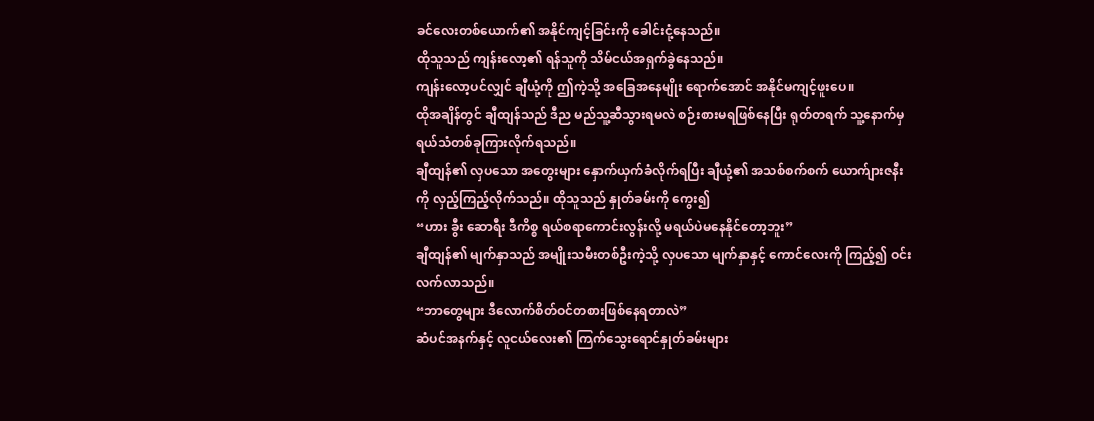ခင်လေးတစ်ယောက်၏ အနိုင်ကျင့်ခြင်းကို ခေါင်းငုံ့နေသည်။
ထိုသူသည် ကျန်းလော့၏ ရန်သူကို သိမ်ငယ်အရှက်ခွဲနေသည်။
ကျန်းလော့ပင်လျှင် ချီယုံ့ကို ဤကဲ့သို့ အခြေအနေမျိုး ရောက်အောင် အနိုင်မကျင့်ဖူးပေ။
ထိုအချိန်တွင် ချီထျန်သည် ဒီည မည်သူ့ဆီသွားရမလဲ စဉ်းစားမရဖြစ်နေပြီး ရုတ်တရက် သူ့နောက်မှ ရယ်သံတစ်ခုကြားလိုက်ရသည်။
ချီထျန်၏ လှပသော အတွေးများ နှောက်ယှက်ခံလိုက်ရပြီး ချီယုံ့၏ အသစ်စက်စက် ယောက်ျားဇနီးကို လှည့်ကြည့်လိုက်သည်။ ထိုသူသည် နှုတ်ခမ်းကို ကွေး၍
“ဟား ခွီး ဆောရီး ဒီကိစ္စ ရယ်စရာကောင်းလွန်းလို့ မရယ်ပဲမနေနိုင်တော့ဘူး”
ချီထျန်၏ မျက်နှာသည် အမျိုးသမီးတစ်ဦးကဲ့သို့ လှပသော မျက်နှာနှင့် ကောင်လေးကို ကြည့်၍ ဝင်းလက်လာသည်။
“ဘာတွေများ ဒီလောက်စိတ်ဝင်တစားဖြစ်နေရတာလဲ”
ဆံပင်အနက်နှင့် လူငယ်လေး၏ ကြက်သွေးရောင်နှုတ်ခမ်းများ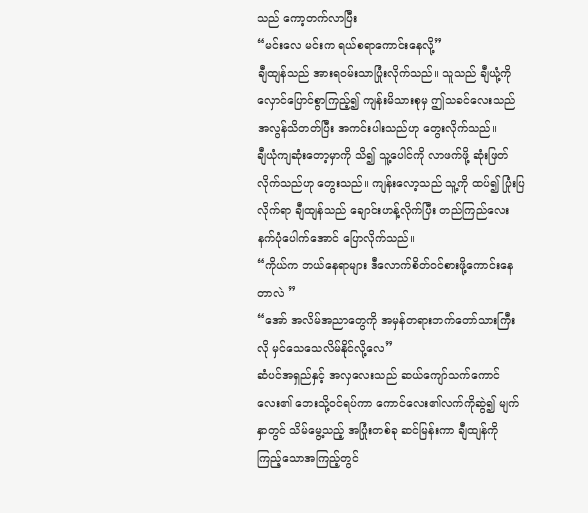သည် ကော့တက်လာပြီး
“မင်းလေ မင်းက ရယ်စရာကောင်းနေလို့”
ချီထျန်သည် အားရဝမ်းသာပြုံးလိုက်သည်။ သူသည် ချီယုံ့ကိုလှောင်ပြောင်စွာကြည့်၍ ကျန်းမိသားစုမှ ဤသခင်လေးသည် အလွန်သိတတ်ပြီး အကင်းပါးသည်ဟု တွေးလိုက်သည်။
ချီယုံကျဆုံးတော့မှာကို သိ၍ သူ့ပေါင်ကို လာဖက်ဖို့ ဆုံးဖြတ်လိုက်သည်ဟု တွေးသည်။ ကျန်းလော့သည် သူ့ကို ထပ်၍ ပြုံးပြလိုက်ရာ ချီထျန်သည် ချောင်းဟန့်လိုက်ပြီး တည်ကြည်လေးနက်ပုံပေါက်အောင် ပြောလိုက်သည်။
“ကိုယ်က ဘယ်နေရာများ ဒီလောက်စိတ်ဝင်စားဖို့ကောင်းနေတာလဲ ”
“အော် အလိမ်အညာတွေကို အမှန်တရားဘက်တော်သားကြီးလို မှင်သေသေလိမ်နိုင်လို့လေ”
ဆံပင်အရှည်နှင့် အလှလေးသည် ဆယ်ကျော်သက်ကောင်လေး၏ ဘေးသို့ဝင်ရပ်ကာ ကောင်လေး၏လက်ကိုဆွဲ၍ မျက်နှာတွင် သိမ်မွေ့သည့် အပြုံးတစ်ခု ဆင်မြန်းကာ ချီထျန်ကို ကြည့်သောအကြည့်တွင်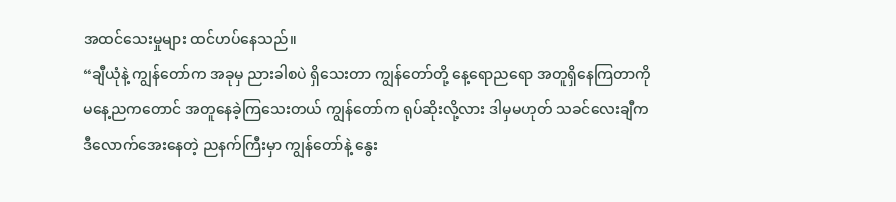အထင်သေးမှုများ ထင်ဟပ်နေသည်။
“ချီယုံနဲ့ ကျွန်တော်က အခုမှ ညားခါစပဲ ရှိသေးတာ ကျွန်တော်တို့ နေ့ရောညရော အတူရှိနေကြတာကို မနေ့ညကတောင် အတူနေခဲ့ကြသေးတယ် ကျွန်တော်က ရုပ်ဆိုးလို့လား ဒါမှမဟုတ် သခင်လေးချီက ဒီလောက်အေးနေတဲ့ ညနက်ကြီးမှာ ကျွန်တော်နဲ့ နွေး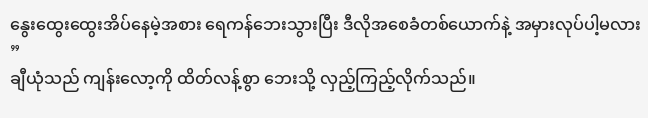နွေးထွေးထွေးအိပ်နေမဲ့အစား ရေကန်ဘေးသွားပြီး ဒီလိုအစေခံတစ်ယောက်နဲ့ အမှားလုပ်ပါ့မလား ”
ချီယုံသည် ကျန်းလော့ကို ထိတ်လန့်စွာ ဘေးသို့ လှည့်ကြည့်လိုက်သည်။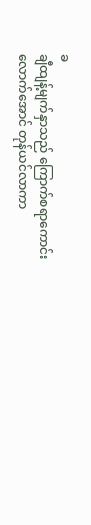ခ
ချီထျန့်မျက်နှာသည် ကြောက်စရာကောင်းလောက်အောင် တုန်ယင်လာကာ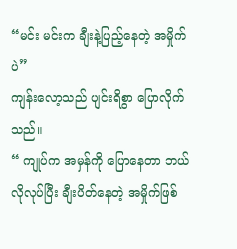“မင်း မင်းက ချီးနဲ့ပြည့်နေတဲ့ အမှိုက်ပဲ”
ကျန်းလော့သည် ပျင်းရိစွာ ပြောလိုက်သည်။
“ ကျုပ်က အမှန်ကို ပြောနေတာ ဘယ်လိုလုပ်ပြီး ချီးပိတ်နေတဲ့ အမှိုက်ဖြစ်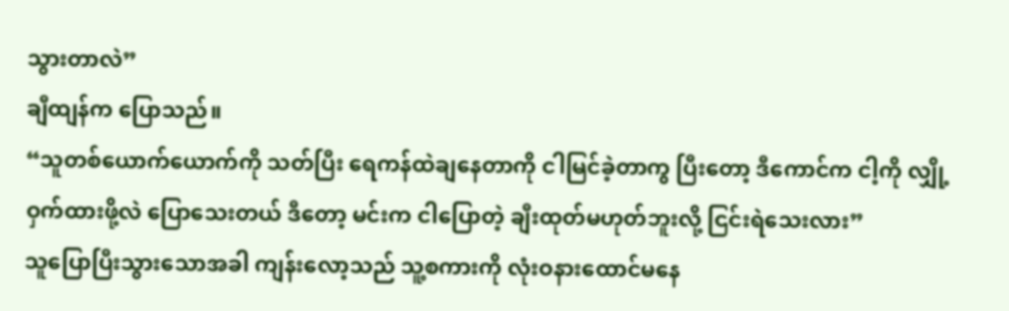သွားတာလဲ”
ချီထျန်က ပြောသည်။
“သူတစ်ယောက်ယောက်ကို သတ်ပြီး ရေကန်ထဲချနေတာကို ငါမြင်ခဲ့တာကွ ပြီးတော့ ဒီကောင်က ငါ့ကို လျှို့ဝှက်ထားဖို့လဲ ပြောသေးတယ် ဒီတော့ မင်းက ငါပြောတဲ့ ချီးထုတ်မဟုတ်ဘူးလို့ ငြင်းရဲသေးလား”
သူပြောပြီးသွားသောအခါ ကျန်းလော့သည် သူ့စကားကို လုံးဝနားထောင်မနေ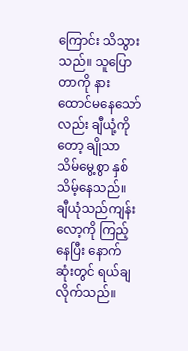ကြောင်း သိသွားသည်။ သူပြောတာကို နားထောင်မနေသော်လည်း ချီယုံ့ကိုတော့ ချိုသာသိမ်မွေ့စွာ နှစ်သိမ့်နေသည်။
ချီယုံသည်ကျန်းလော့ကို ကြည့်နေပြီး နောက်ဆုံးတွင် ရယ်ချလိုက်သည်။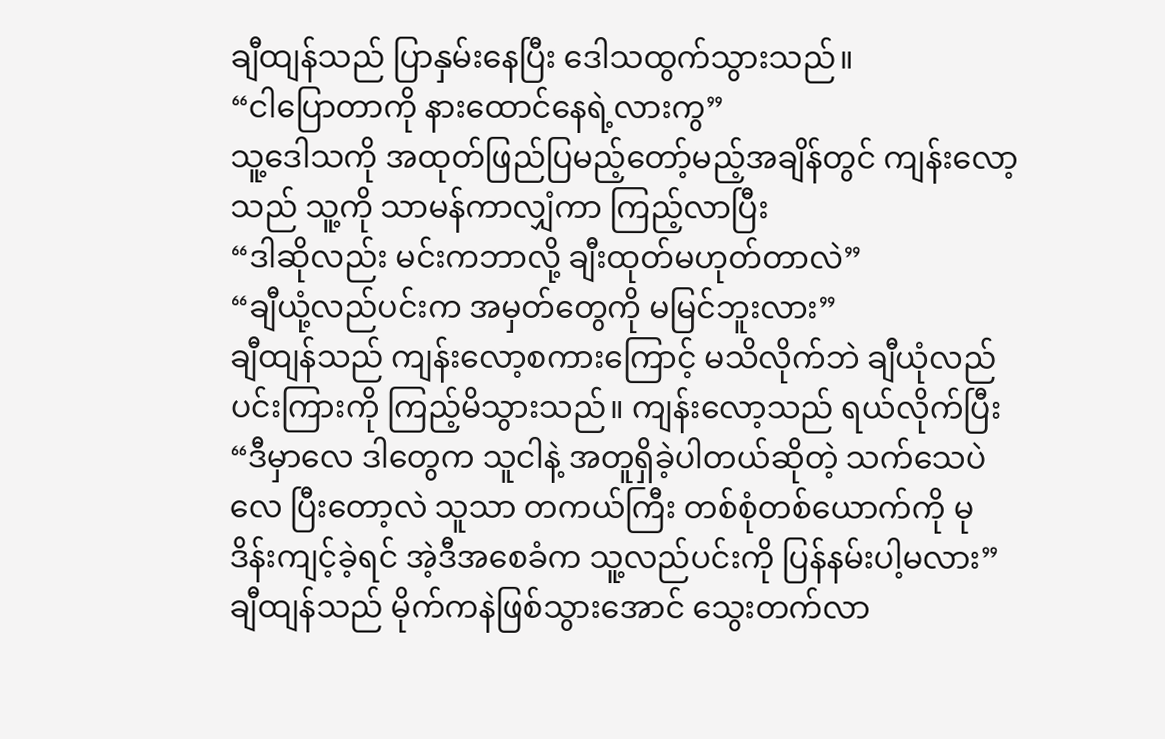ချီထျန်သည် ပြာနှမ်းနေပြီး ဒေါသထွက်သွားသည်။
“ငါပြောတာကို နားထောင်နေရဲ့လားကွ”
သူ့ဒေါသကို အထုတ်ဖြည်ပြမည့်တော့်မည့်အချိန်တွင် ကျန်းလော့သည် သူ့ကို သာမန်ကာလျှံကာ ကြည့်လာပြီး
“ဒါဆိုလည်း မင်းကဘာလို့ ချီးထုတ်မဟုတ်တာလဲ”
“ချီယုံ့လည်ပင်းက အမှတ်တွေကို မမြင်ဘူးလား”
ချီထျန်သည် ကျန်းလော့စကားကြောင့် မသိလိုက်ဘဲ ချီယုံလည်ပင်းကြားကို ကြည့်မိသွားသည်။ ကျန်းလော့သည် ရယ်လိုက်ပြီး
“ဒီမှာလေ ဒါတွေက သူငါနဲ့ အတူရှိခဲ့ပါတယ်ဆိုတဲ့ သက်သေပဲလေ ပြီးတော့လဲ သူသာ တကယ်ကြီး တစ်စုံတစ်ယောက်ကို မုဒိန်းကျင့်ခဲ့ရင် အဲ့ဒီအစေခံက သူ့လည်ပင်းကို ပြန်နမ်းပါ့မလား”
ချီထျန်သည် မိုက်ကနဲဖြစ်သွားအောင် သွေးတက်လာ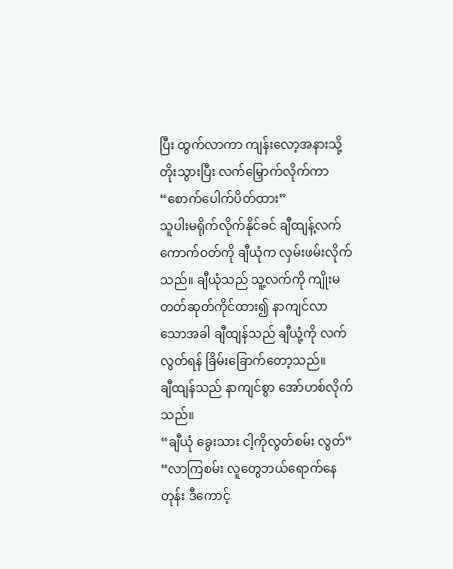ပြီး ထွက်လာကာ ကျန်းလော့အနားသို့ တိုးသွားပြီး လက်မြှောက်လိုက်ကာ
“စောက်ပေါက်ပိတ်ထား”
သူပါးမရိုက်လိုက်နိုင်ခင် ချီထျန့်လက်ကောက်ဝတ်ကို ချီယုံက လှမ်းဖမ်းလိုက်သည်။ ချီယုံသည် သူ့လက်ကို ကျိုးမတတ်ဆုတ်ကိုင်ထား၍ နာကျင်လာသောအခါ ချီထျန်သည် ချီယုံ့ကို လက်လွတ်ရန် ခြိမ်းခြောက်တော့သည်။
ချီထျန်သည် နာကျင်စွာ အော်ဟစ်လိုက်သည်။
“ချီယုံ ခွေးသား ငါ့ကိုလွတ်စမ်း လွတ်”
“လာကြစမ်း လူတွေဘယ်ရောက်နေတုန်း ဒီကောင့်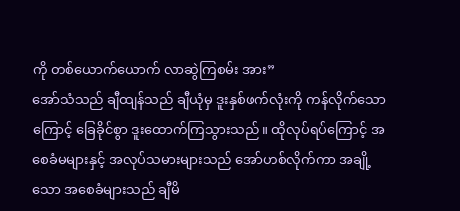ကို တစ်ယောက်ယောက် လာဆွဲကြစမ်း အား”
အော်သံသည် ချီထျန်သည် ချီယုံမှ ဒူးနှစ်ဖက်လုံးကို ကန်လိုက်သောကြောင့် ခြေခိုင်စွာ ဒူးထောက်ကြသွားသည်။ ထိုလုပ်ရပ်ကြောင့် အစေခံမများနှင့် အလုပ်သမားများသည် အော်ဟစ်လိုက်ကာ အချို့သော အစေခံများသည် ချီမိ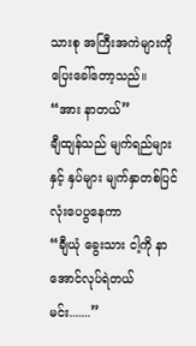သားစု အကြီးအကဲများကို ပြေးခေါ်တော့သည်။
“အား နာတယ်”
ချီထျန်သည် မျက်ရည်များနှင့် နှပ်များ မျက်နှာတစ်ပြင်လုံးပေပွနေကာ
“ချီယုံ ခွေးသား ငါ့ကို နာအောင်လုပ်ရဲတယ် မင်း.......”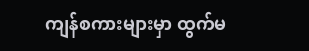ကျန်စကားများမှာ ထွက်မ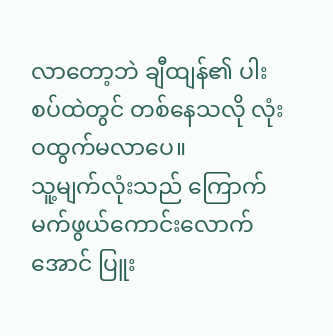လာတော့ဘဲ ချီထျန်၏ ပါးစပ်ထဲတွင် တစ်နေသလို လုံးဝထွက်မလာပေ။
သူ့မျက်လုံးသည် ကြောက်မက်ဖွယ်ကောင်းလောက်အောင် ပြူး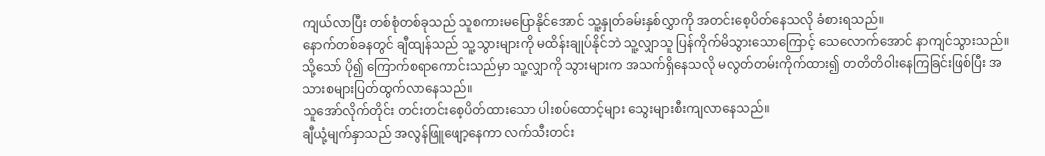ကျယ်လာပြီး တစ်စုံတစ်ခုသည် သူစကားမပြောနိုင်အောင် သူ့နှုတ်ခမ်းနှစ်လွှာကို အတင်းစေ့ပိတ်နေသလို ခံစားရသည်။
နောက်တစ်ခနတွင် ချီထျန်သည် သူ့သွားများကို မထိန်းချုပ်နိုင်ဘဲ သူ့လျှာသူ ပြန်ကိုက်မိသွားသောကြောင့် သေလောက်အောင် နာကျင်သွားသည်။ သို့သော် ပို၍ ကြောက်စရာကောင်းသည်မှာ သူ့လျှာကို သွားများက အသက်ရှိနေသလို မလွတ်တမ်းကိုက်ထား၍ တတိတိဝါးနေကြခြင်းဖြစ်ပြီး အသားစများပြတ်ထွက်လာနေသည်။
သူအော်လိုက်တိုင်း တင်းတင်းစေ့ပိတ်ထားသော ပါးစပ်ထောင့်များ သွေးများစီးကျလာနေသည်။
ချီယုံ့မျက်နှာသည် အလွန်ဖြူဖျော့နေကာ လက်သီးတင်း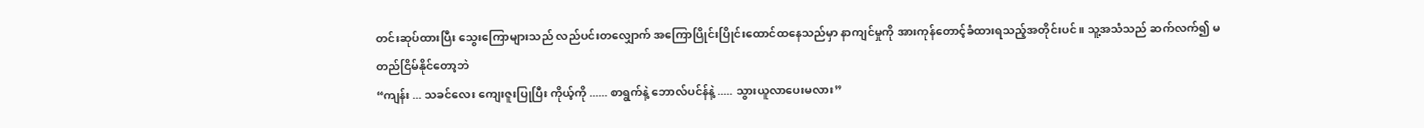တင်းဆုပ်ထားပြီး သွေးကြောများသည် လည်ပင်းတလျှောက် အကြောပြိုင်းပြိုင်းထောင်ထနေသည်မှာ နာကျင်မှုကို အားကုန်တောင့်ခံထားရသည့်အတိုင်းပင်။ သူ့အသံသည် ဆက်လက်၍ မတည်ငြိမ်နိုင်တော့ဘဲ
“ကျန်း ... သခင်လေး ကျေးဇူးပြုပြီး ကိုယ့်ကို ...... စာရွက်နဲ့ ဘောလ်ပင်န်နဲ့ ..... သွားယူလာပေးမလား”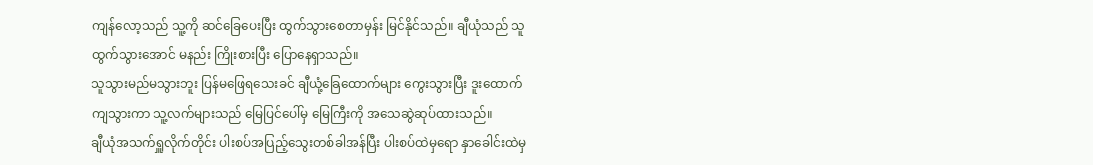ကျန်လော့သည် သူ့ကို ဆင်ခြေပေးပြီး ထွက်သွားစေတာမှန်း မြင်နိုင်သည်။ ချီယုံသည် သူထွက်သွားအောင် မနည်း ကြိုးစားပြီး ပြောနေရှာသည်။
သူသွားမည်မသွားဘူး ပြန်မဖြေရသေးခင် ချီယုံ့ခြေထောက်များ ကွေးသွားပြီး ဒူးထောက်ကျသွားကာ သူ့လက်များသည် မြေပြင်ပေါ်မှ မြေကြီးကို အသေဆွဲဆုပ်ထားသည်။
ချီယုံအသက်ရှူလိုက်တိုင်း ပါးစပ်အပြည့်သွေးတစ်ခါအန်ပြီး ပါးစပ်ထဲမှရော နှာခေါင်းထဲမှ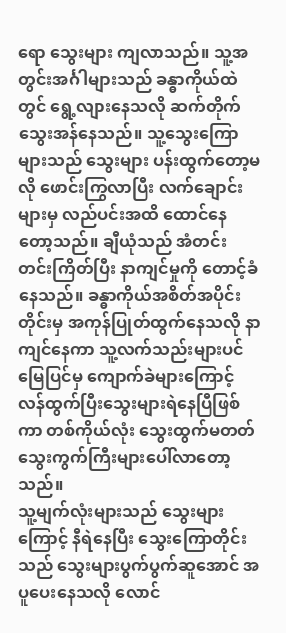ရော သွေးများ ကျလာသည်။ သူ့အတွင်းအင်္ဂါများသည် ခန္ဓာကိုယ်ထဲတွင် ရွေ့လျားနေသလို ဆက်တိုက်သွေးအန်နေသည်။ သူ့သွေးကြောများသည် သွေးများ ပန်းထွက်တော့မလို ဖောင်းကြွလာပြီး လက်ချောင်းများမှ လည်ပင်းအထိ ထောင်နေတော့သည်။ ချီယုံသည် အံတင်းတင်းကြိတ်ပြီး နာကျင်မှုကို တောင့်ခံနေသည်။ ခန္ဓာကိုယ်အစိတ်အပိုင်းတိုင်းမှ အကုန်ပြုတ်ထွက်နေသလို နာကျင်နေကာ သူ့လက်သည်းများပင် မြေပြင်မှ ကျောက်ခဲများကြောင့် လန်ထွက်ပြီးသွေးများရဲနေပြီဖြစ်ကာ တစ်ကိုယ်လုံး သွေးထွက်မတတ် သွေးကွက်ကြီးများပေါ်လာတော့သည်။
သူ့မျက်လုံးများသည် သွေးများကြောင့် နီရဲနေပြီး သွေးကြောတိုင်းသည် သွေးများပွက်ပွက်ဆူအောင် အပူပေးနေသလို လောင်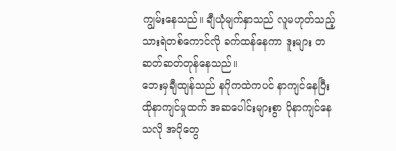ကျွမ်းနေသည်။ ချီယုံမျက်နှာသည် လူမဟုတ်သည့် သားရဲတစ်ကောင်လို ခက်ထန်နေကာ ဒူးများ တဆတ်ဆတ်တုန်နေသည်။
ဘေးမှချီထျန်သည် နဂိုကထဲကပင် နာကျင်နေပြီး ထိုနာကျင်မှုထက် အဆပေါင်းများစွာ ပိုနာကျင်နေသလို အပိုတွေ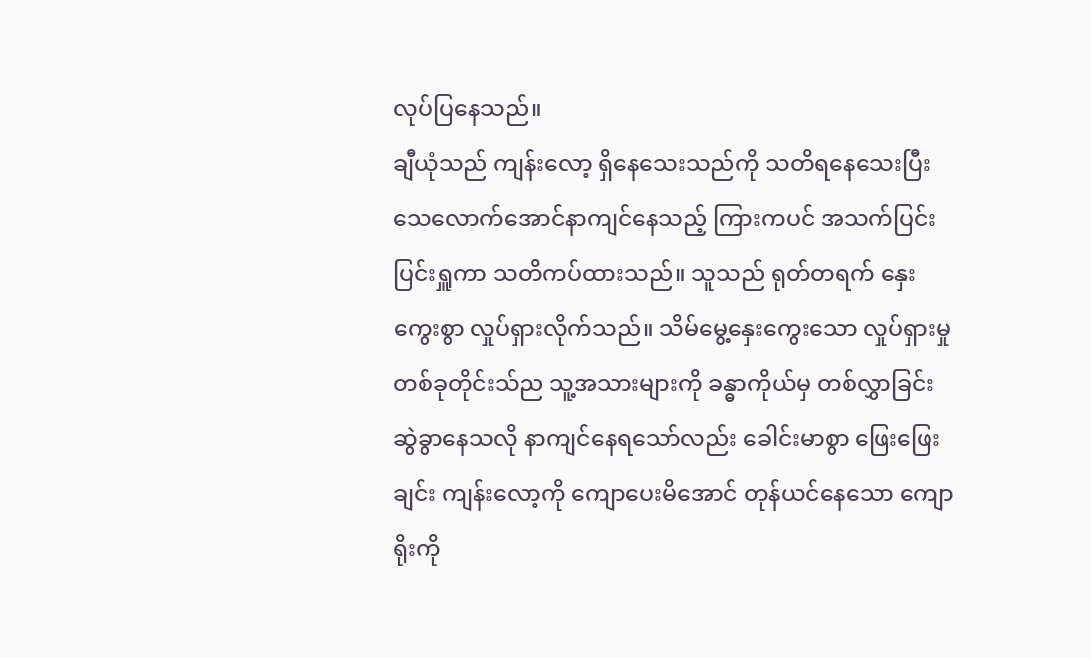လုပ်ပြနေသည်။
ချီယုံသည် ကျန်းလော့ ရှိနေသေးသည်ကို သတိရနေသေးပြီး သေလောက်အောင်နာကျင်နေသည့် ကြားကပင် အသက်ပြင်းပြင်းရှူကာ သတိကပ်ထားသည်။ သူသည် ရုတ်တရက် နှေးကွေးစွာ လှုပ်ရှားလိုက်သည်။ သိမ်မွေ့နှေးကွေးသော လှုပ်ရှားမှုတစ်ခုတိုင်းသ်ည သူ့အသားများကို ခန္ဓာကိုယ်မှ တစ်လွှာခြင်း ဆွဲခွာနေသလို နာကျင်နေရသော်လည်း ခေါင်းမာစွာ ဖြေးဖြေးချင်း ကျန်းလော့ကို ကျောပေးမိအောင် တုန်ယင်နေသော ကျောရိုးကို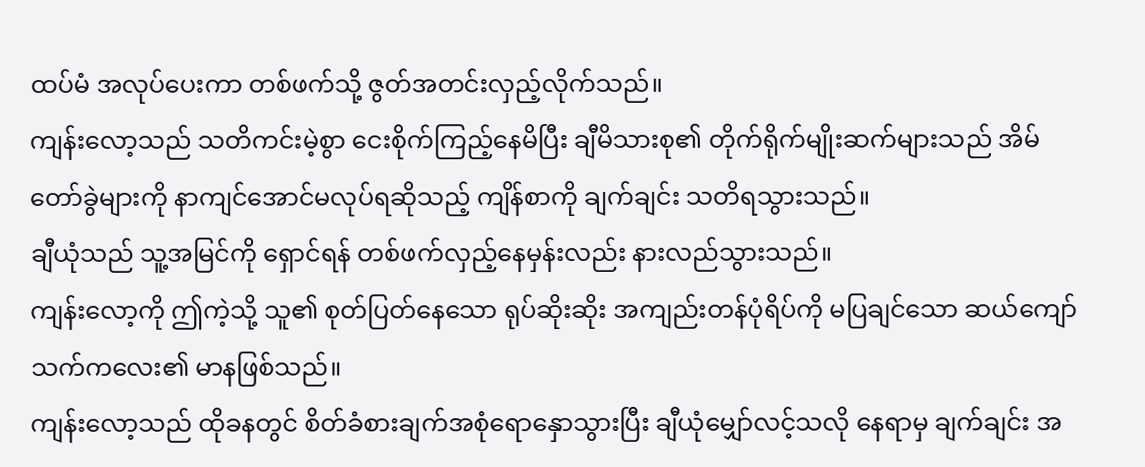ထပ်မံ အလုပ်ပေးကာ တစ်ဖက်သို့ ဇွတ်အတင်းလှည့်လိုက်သည်။
ကျန်းလော့သည် သတိကင်းမဲ့စွာ ငေးစိုက်ကြည့်နေမိပြီး ချီမိသားစု၏ တိုက်ရိုက်မျိုးဆက်များသည် အိမ်တော်ခွဲများကို နာကျင်အောင်မလုပ်ရဆိုသည့် ကျိန်စာကို ချက်ချင်း သတိရသွားသည်။
ချီယုံသည် သူ့အမြင်ကို ရှောင်ရန် တစ်ဖက်လှည့်နေမှန်းလည်း နားလည်သွားသည်။
ကျန်းလော့ကို ဤကဲ့သို့ သူ၏ စုတ်ပြတ်နေသော ရုပ်ဆိုးဆိုး အကျည်းတန်ပုံရိပ်ကို မပြချင်သော ဆယ်ကျော်သက်ကလေး၏ မာနဖြစ်သည်။
ကျန်းလော့သည် ထိုခနတွင် စိတ်ခံစားချက်အစုံရောနှောသွားပြီး ချီယုံမျှော်လင့်သလို နေရာမှ ချက်ချင်း အ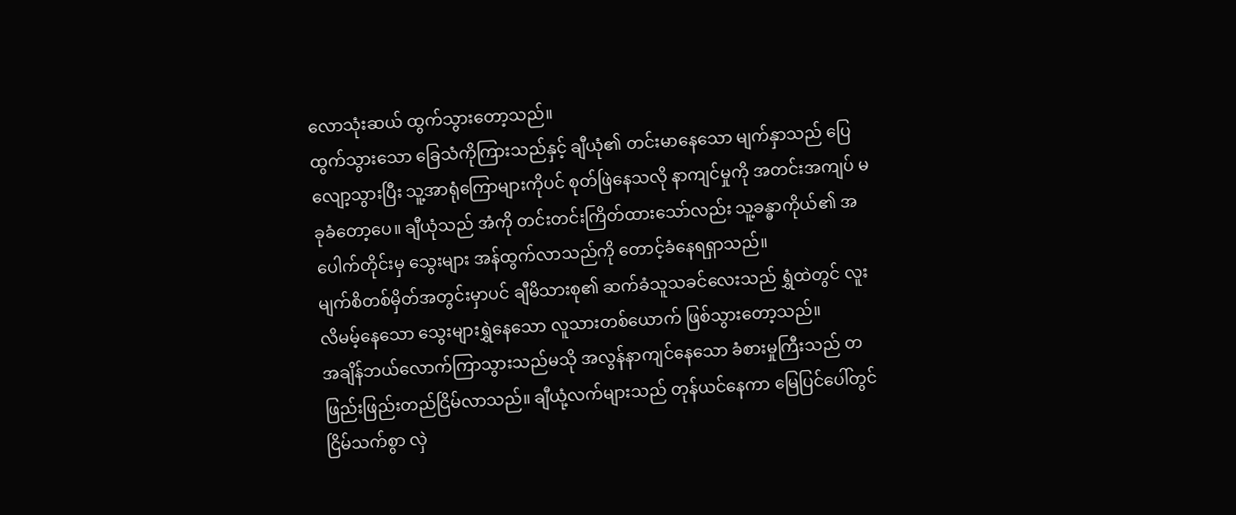လောသုံးဆယ် ထွက်သွားတော့သည်။
ထွက်သွားသော ခြေသံကိုကြားသည်နှင့် ချီယုံ၏ တင်းမာနေသော မျက်နှာသည် ပြေလျော့သွားပြီး သူ့အာရုံကြောများကိုပင် စုတ်ဖြဲနေသလို နာကျင်မှုကို အတင်းအကျပ် မခုခံတော့ပေ။ ချီယုံသည် အံကို တင်းတင်းကြိတ်ထားသော်လည်း သူ့ခန္ဓာကိုယ်၏ အပေါက်တိုင်းမှ သွေးများ အန်ထွက်လာသည်ကို တောင့်ခံနေရရှာသည်။
မျက်စိတစ်မှိတ်အတွင်းမှာပင် ချီမိသားစု၏ ဆက်ခံသူသခင်လေးသည် ရွှံထဲတွင် လူးလိမမ့်နေသော သွေးများရွှဲနေသော လူသားတစ်ယောက် ဖြစ်သွားတော့သည်။
အချိန်ဘယ်လောက်ကြာသွားသည်မသို အလွန်နာကျင်နေသော ခံစားမှုကြီးသည် တဖြည်းဖြည်းတည်ငြိမ်လာသည်။ ချီယုံ့လက်များသည် တုန်ယင်နေကာ မြေပြင်ပေါ်တွင် ငြိမ်သက်စွာ လှဲ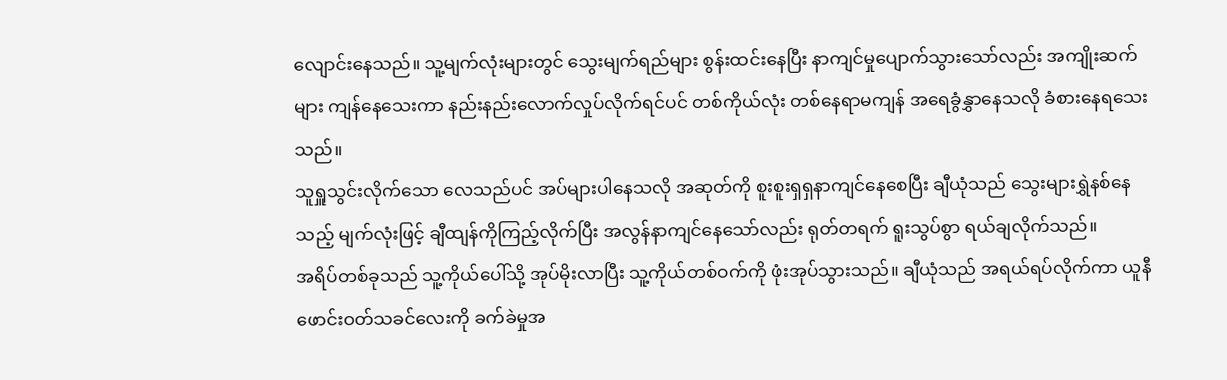လျောင်းနေသည်။ သူ့မျက်လုံးများတွင် သွေးမျက်ရည်များ စွန်းထင်းနေပြီး နာကျင်မှုပျောက်သွားသော်လည်း အကျိုးဆက်များ ကျန်နေသေးကာ နည်းနည်းလောက်လှုပ်လိုက်ရင်ပင် တစ်ကိုယ်လုံး တစ်နေရာမကျန် အရေခွံနွှာနေသလို ခံစားနေရသေးသည်။
သူရှူသွင်းလိုက်သော လေသည်ပင် အပ်များပါနေသလို အဆုတ်ကို စူးစူးရှရှနာကျင်နေစေပြီး ချီယုံသည် သွေးများရွှဲနစ်နေသည့် မျက်လုံးဖြင့် ချီထျန်ကိုကြည့်လိုက်ပြီး အလွန်နာကျင်နေသော်လည်း ရုတ်တရက် ရူးသွပ်စွာ ရယ်ချလိုက်သည်။
အရိပ်တစ်ခုသည် သူ့ကိုယ်ပေါ်သို့ အုပ်မိုးလာပြီး သူ့ကိုယ်တစ်ဝက်ကို ဖုံးအုပ်သွားသည်။ ချီယုံသည် အရယ်ရပ်လိုက်ကာ ယူနီဖောင်းဝတ်သခင်လေးကို ခက်ခဲမှုအ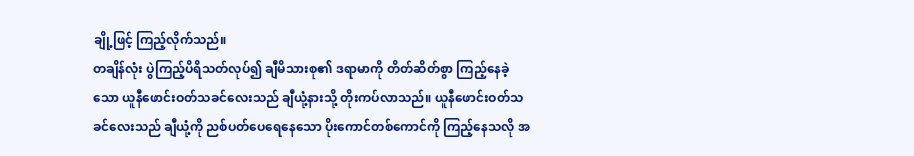ချို့ဖြင့် ကြည့်လိုက်သည်။
တချိန်လုံး ပွဲကြည့်ပိရိသတ်လုပ်၍ ချီမိသားစု၏ ဒရာမာကို တိတ်ဆိတ်စွာ ကြည့်နေခဲ့သော ယူနီဖောင်းဝတ်သခင်လေးသည် ချီယုံ့နားသို့ တိုးကပ်လာသည်။ ယူနီဖောင်းဝတ်သခင်လေးသည် ချီယုံ့ကို ညစ်ပတ်ပေရေနေသော ပိုးကောင်တစ်ကောင်ကို ကြည့်နေသလို အ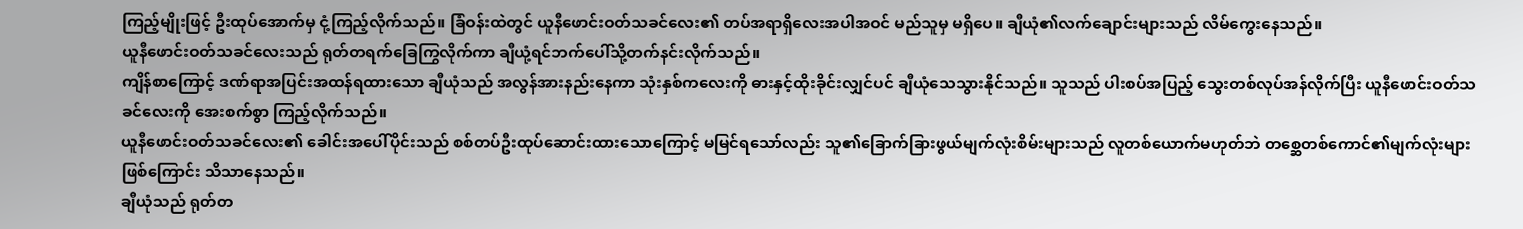ကြည့်မျိုးဖြင့် ဦးထုပ်အောက်မှ ငုံ့ကြည့်လိုက်သည်။ ခြံဝန်းထဲတွင် ယူနီဖောင်းဝတ်သခင်လေး၏ တပ်အရာရှိလေးအပါအဝင် မည်သူမှ မရှိပေ။ ချီယုံ၏လက်ချောင်းများသည် လိမ်ကွေးနေသည်။
ယူနီဖောင်းဝတ်သခင်လေးသည် ရုတ်တရက်ခြေကြွလိုက်ကာ ချီယုံ့ရင်ဘက်ပေါ်သို့တက်နင်းလိုက်သည်။
ကျိန်စာကြောင့် ဒဏ်ရာအပြင်းအထန်ရထားသော ချီယုံသည် အလွန်အားနည်းနေကာ သုံးနှစ်ကလေးကို ဓားနှင့်ထိုးခိုင်းလျှင်ပင် ချီယုံသေသွားနိုင်သည်။ သူသည် ပါးစပ်အပြည့် သွေးတစ်လုပ်အန်လိုက်ပြီး ယူနီဖောင်းဝတ်သခင်လေးကို အေးစက်စွာ ကြည့်လိုက်သည်။
ယူနီဖောင်းဝတ်သခင်လေး၏ ခေါင်းအပေါ်ပိုင်းသည် စစ်တပ်ဦးထုပ်ဆောင်းထားသောကြောင့် မမြင်ရသော်လည်း သူ၏ခြောက်ခြားဖွယ်မျက်လုံးစိမ်းများသည် လူတစ်ယောက်မဟုတ်ဘဲ တစ္ဆေတစ်ကောင်၏မျက်လုံးများဖြစ်ကြောင်း သိသာနေသည်။
ချီယုံသည် ရုတ်တ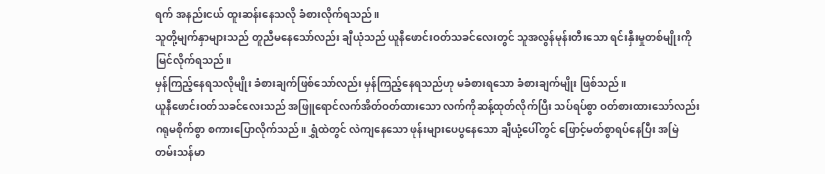ရက် အနည်းငယ် ထူးဆန်းနေသလို ခံစားလိုက်ရသည်။
သူတို့မျက်နှာများသည် တူညီမနေသော်လည်း ချီယုံသည် ယူနီဖောင်းဝတ်သခင်လေးတွင် သူအလွန်မုန်းတီးသော ရင်းနှီးမှုတစ်မျိုးကို မြင်လိုက်ရသည်။
မှန်ကြည့်နေရသလိုမျိုး ခံစားချက်ဖြစ်သော်လည်း မှန်ကြည့်နေရသည်ဟု မခံစားရသော ခံစားချက်မျိုး ဖြစ်သည်။
ယူနီဖောင်းဝတ်သခင်လေးသည် အဖြူရောင်လက်အိတ်ဝတ်ထားသော လက်ကိုဆန့်ထုတ်လိုက်ပြီး သပ်ရပ်စွာ ဝတ်စားထားသော်လည်း ဂရုမစိုက်စွာ စကားပြောလိုက်သည်။ ရွှံထဲတွင် လဲကျနေသော ဖုန်းများပေပွနေသော ချီယုံ့ပေါ်တွင် ဖြောင့်မတ်စွာရပ်နေပြီး အမြဲတမ်းသန်မာ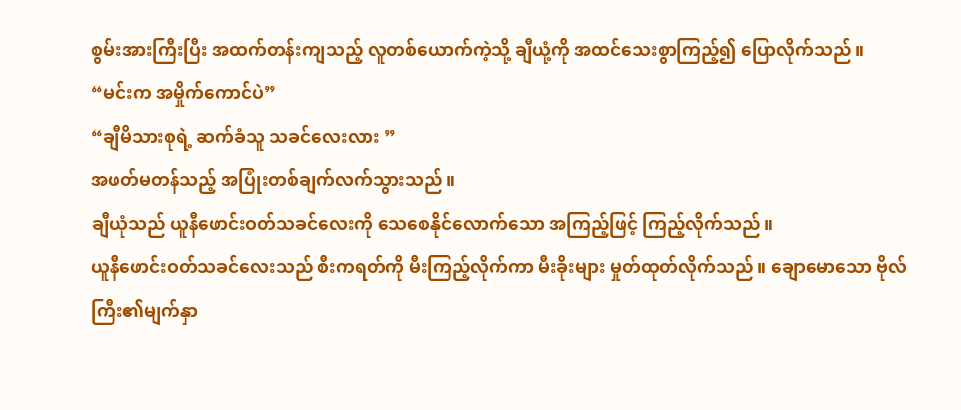စွမ်းအားကြီးပြီး အထက်တန်းကျသည့် လူတစ်ယောက်ကဲ့သို့ ချီယုံ့ကို အထင်သေးစွာကြည့်၍ ပြောလိုက်သည်။
“မင်းက အမှိုက်ကောင်ပဲ”
“ချီမိသားစုရဲ့ ဆက်ခံသူ သခင်လေးလား ”
အဖတ်မတန်သည့် အပြုံးတစ်ချက်လက်သွားသည်။
ချီယုံသည် ယူနီဖောင်းဝတ်သခင်လေးကို သေစေနိုင်လောက်သော အကြည့်ဖြင့် ကြည့်လိုက်သည်။
ယူနီဖောင်းဝတ်သခင်လေးသည် စီးကရတ်ကို မီးကြည့်လိုက်ကာ မီးခိုးများ မှုတ်ထုတ်လိုက်သည်။ ချောမောသော ဗိုလ်ကြီး၏မျက်နှာ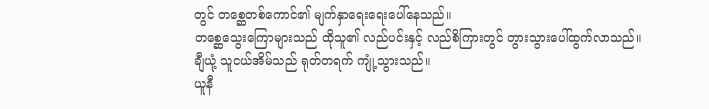တွင် တစ္ဆေတစ်ကောင်၏ မျက်နှာရေးရေးပေါ်နေသည်။
တစ္ဆေသွေးကြောများသည် ထိုသူ၏ လည်ပင်းနှင့် လည်စိကြားတွင် တွားသွားပေါ်ထွက်လာသည်။
ချီယုံ့ သူငယ်အိမ်သည် ရုတ်တရက် ကျုံ့သွားသည်။
ယူနီ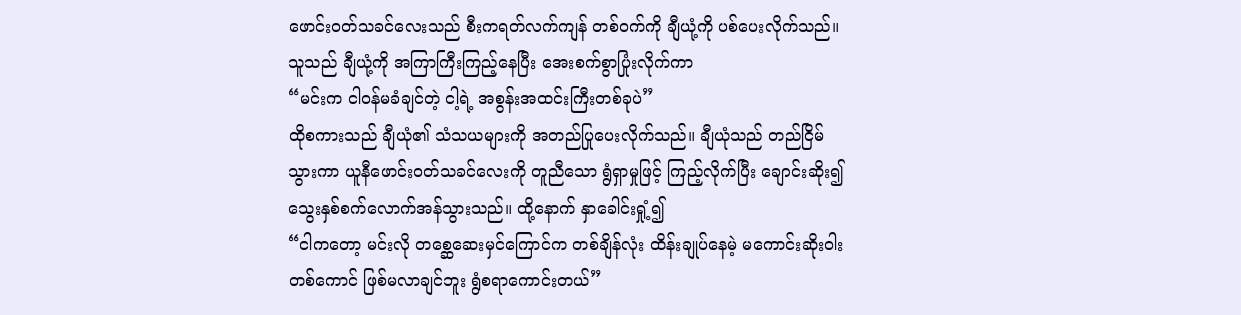ဖောင်းဝတ်သခင်လေးသည် စီးကရတ်လက်ကျန် တစ်ဝက်ကို ချီယုံ့ကို ပစ်ပေးလိုက်သည်။ သူသည် ချီယုံ့ကို အကြာကြီးကြည့်နေပြီး အေးစက်စွာပြုံးလိုက်ကာ
“မင်းက ငါဝန်မခံချင်တဲ့ ငါ့ရဲ့ အစွန်းအထင်းကြီးတစ်ခုပဲ”
ထိုစကားသည် ချီယုံ၏ သံသယများကို အတည်ပြုပေးလိုက်သည်။ ချီယုံသည် တည်ငြိမ်သွားကာ ယူနီဖောင်းဝတ်သခင်လေးကို တူညီသော ရွံရှာမှုဖြင့် ကြည့်လိုက်ပြီး ချောင်းဆိုး၍ သွေးနှစ်စက်လောက်အန်သွားသည်။ ထို့နောက် နှာခေါင်းရှုံ့၍
“ငါကတော့ မင်းလို တစ္ဆေဆေးမှင်ကြောင်က တစ်ချိန်လုံး ထိန်းချုပ်နေမဲ့ မကောင်းဆိုးဝါးတစ်ကောင် ဖြစ်မလာချင်ဘူး ရွံစရာကောင်းတယ်”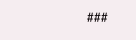###